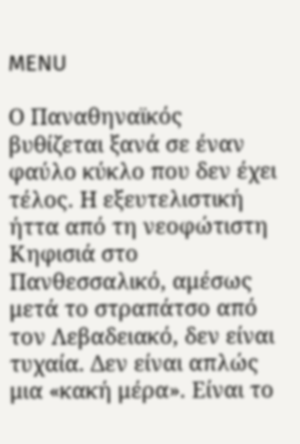MENU

Ο Παναθηναϊκός βυθίζεται ξανά σε έναν φαύλο κύκλο που δεν έχει τέλος. Η εξευτελιστική ήττα από τη νεοφώτιστη Κηφισιά στο Πανθεσσαλικό, αμέσως μετά το στραπάτσο από τον Λεβαδειακό, δεν είναι τυχαία. Δεν είναι απλώς μια «κακή μέρα». Είναι το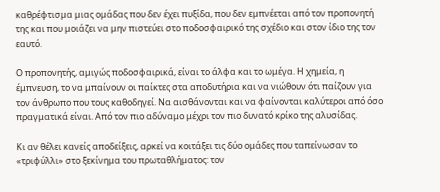καθρέφτισμα μιας ομάδας που δεν έχει πυξίδα, που δεν εμπνέεται από τον προπονητή της και που μοιάζει να μην πιστεύει στο ποδοσφαιρικό της σχέδιο και στον ίδιο της τον εαυτό.

Ο προπονητής, αμιγώς ποδοσφαιρικά, είναι το άλφα και το ωμέγα. Η χημεία, η έμπνευση, το να μπαίνουν οι παίκτες στα αποδυτήρια και να νιώθουν ότι παίζουν για τον άνθρωπο που τους καθοδηγεί. Να αισθάνονται και να φαίνονται καλύτεροι από όσο πραγματικά είναι. Από τον πιο αδύναμο μέχρι τον πιο δυνατό κρίκο της αλυσίδας.

Κι αν θέλει κανείς αποδείξεις, αρκεί να κοιτάξει τις δύο ομάδες που ταπείνωσαν το «τριφύλλι» στο ξεκίνημα του πρωταθλήματος: τον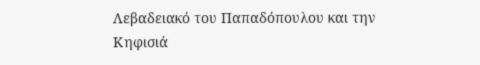Λεβαδειακό του Παπαδόπουλου και την Κηφισιά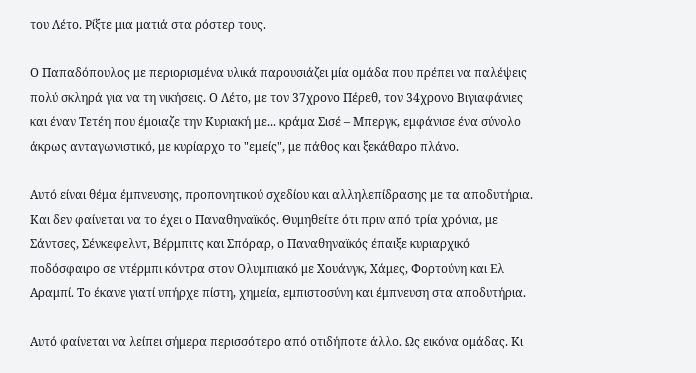του Λέτο. Ρίξτε μια ματιά στα ρόστερ τους.

Ο Παπαδόπουλος με περιορισμένα υλικά παρουσιάζει μία ομάδα που πρέπει να παλέψεις πολύ σκληρά για να τη νικήσεις. Ο Λέτο, με τον 37χρονο Πέρεθ, τον 34χρονο Βιγιαφάνιες και έναν Τετέη που έμοιαζε την Κυριακή με... κράμα Σισέ – Μπεργκ, εμφάνισε ένα σύνολο άκρως ανταγωνιστικό, με κυρίαρχο το "εμείς", με πάθος και ξεκάθαρο πλάνο.

Αυτό είναι θέμα έμπνευσης, προπονητικού σχεδίου και αλληλεπίδρασης με τα αποδυτήρια. Και δεν φαίνεται να το έχει ο Παναθηναϊκός. Θυμηθείτε ότι πριν από τρία χρόνια, με Σάντσες, Σένκεφελντ, Βέρμπιτς και Σπόραρ, ο Παναθηναϊκός έπαιξε κυριαρχικό ποδόσφαιρο σε ντέρμπι κόντρα στον Ολυμπιακό με Χουάνγκ, Χάμες, Φορτούνη και Ελ Αραμπί. Το έκανε γιατί υπήρχε πίστη, χημεία, εμπιστοσύνη και έμπνευση στα αποδυτήρια.

Αυτό φαίνεται να λείπει σήμερα περισσότερο από οτιδήποτε άλλο. Ως εικόνα ομάδας. Κι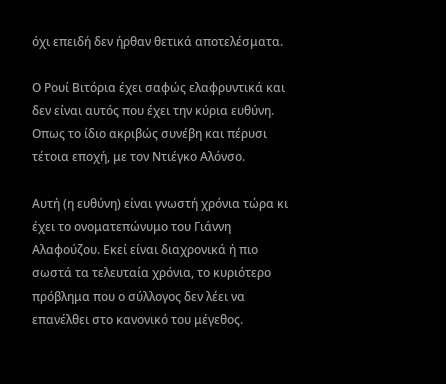όχι επειδή δεν ήρθαν θετικά αποτελέσματα.

Ο Ρουί Βιτόρια έχει σαφώς ελαφρυντικά και δεν είναι αυτός που έχει την κύρια ευθύνη. Οπως το ίδιο ακριβώς συνέβη και πέρυσι τέτοια εποχή, με τον Ντιέγκο Αλόνσο.

Αυτή (η ευθύνη) είναι γνωστή χρόνια τώρα κι έχει το ονοματεπώνυμο του Γιάννη Αλαφούζου. Εκεί είναι διαχρονικά ή πιο σωστά τα τελευταία χρόνια, το κυριότερο πρόβλημα που ο σύλλογος δεν λέει να επανέλθει στο κανονικό του μέγεθος.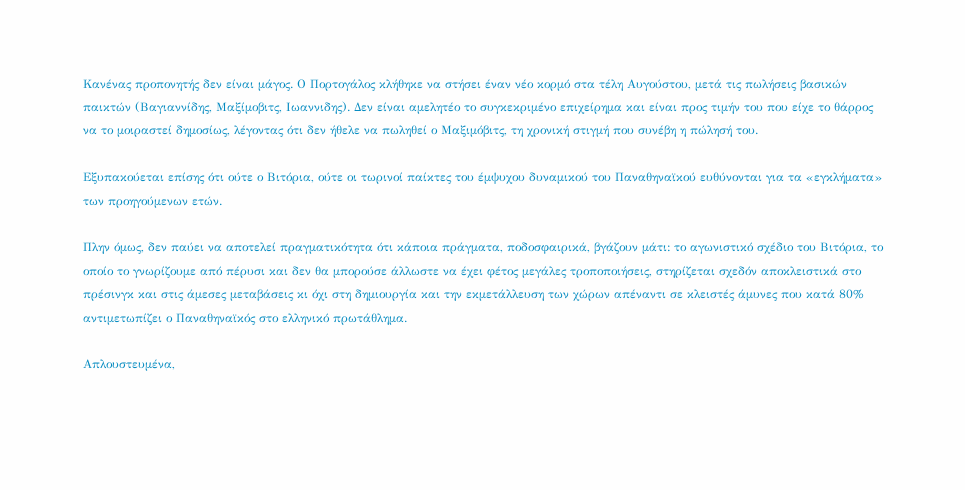Κανένας προπονητής δεν είναι μάγος. Ο Πορτογάλος κλήθηκε να στήσει έναν νέο κορμό στα τέλη Αυγούστου, μετά τις πωλήσεις βασικών παικτών (Βαγιαννίδης, Μαξίμοβιτς, Ιωαννιδης). Δεν είναι αμελητέο το συγκεκριμένο επιχείρημα και είναι προς τιμήν του που είχε το θάρρος να το μοιραστεί δημοσίως, λέγοντας ότι δεν ήθελε να πωληθεί ο Μαξιμόβιτς, τη χρονική στιγμή που συνέβη η πώλησή του.

Εξυπακούεται επίσης ότι ούτε ο Βιτόρια, ούτε οι τωρινοί παίκτες του έμψυχου δυναμικού του Παναθηναϊκού ευθύνονται για τα «εγκλήματα» των προηγούμενων ετών.

Πλην όμως, δεν παύει να αποτελεί πραγματικότητα ότι κάποια πράγματα, ποδοσφαιρικά, βγάζουν μάτι: το αγωνιστικό σχέδιο του Βιτόρια, το οποίο το γνωρίζουμε από πέρυσι και δεν θα μπορούσε άλλωστε να έχει φέτος μεγάλες τροποποιήσεις, στηρίζεται σχεδόν αποκλειστικά στο πρέσινγκ και στις άμεσες μεταβάσεις κι όχι στη δημιουργία και την εκμετάλλευση των χώρων απέναντι σε κλειστές άμυνες που κατά 80% αντιμετωπίζει ο Παναθηναϊκός στο ελληνικό πρωτάθλημα.

Απλουστευμένα,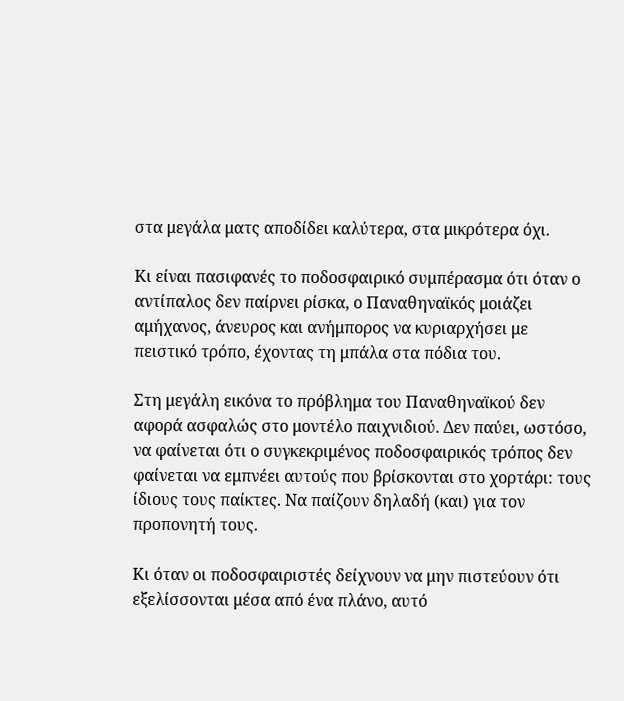στα μεγάλα ματς αποδίδει καλύτερα, στα μικρότερα όχι.

Κι είναι πασιφανές το ποδοσφαιρικό συμπέρασμα ότι όταν ο αντίπαλος δεν παίρνει ρίσκα, ο Παναθηναϊκός μοιάζει αμήχανος, άνευρος και ανήμπορος να κυριαρχήσει με πειστικό τρόπο, έχοντας τη μπάλα στα πόδια του.

Στη μεγάλη εικόνα το πρόβλημα του Παναθηναϊκού δεν αφορά ασφαλώς στο μοντέλο παιχνιδιού. Δεν παύει, ωστόσο, να φαίνεται ότι ο συγκεκριμένος ποδοσφαιρικός τρόπος δεν φαίνεται να εμπνέει αυτούς που βρίσκονται στο χορτάρι: τους ίδιους τους παίκτες. Να παίζουν δηλαδή (και) για τον προπονητή τους.

Κι όταν οι ποδοσφαιριστές δείχνουν να μην πιστεύουν ότι εξελίσσονται μέσα από ένα πλάνο, αυτό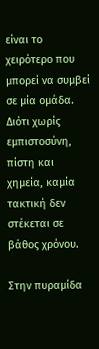είναι το χειρότερο που μπορεί να συμβεί σε μία ομάδα. Διότι χωρίς εμπιστοσύνη, πίστη και χημεία, καμία τακτική δεν στέκεται σε βάθος χρόνου.

Στην πυραμίδα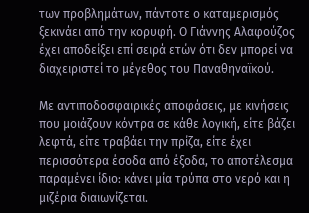των προβλημάτων, πάντοτε ο καταμερισμός ξεκινάει από την κορυφή. Ο Γιάννης Αλαφούζος έχει αποδείξει επί σειρά ετών ότι δεν μπορεί να διαχειριστεί το μέγεθος του Παναθηναϊκού.

Με αντιποδοσφαιρικές αποφάσεις, με κινήσεις που μοιάζουν κόντρα σε κάθε λογική, είτε βάζει λεφτά, είτε τραβάει την πρίζα, είτε έχει περισσότερα έσοδα από έξοδα, το αποτέλεσμα παραμένει ίδιο: κάνει μία τρύπα στο νερό και η μιζέρια διαιωνίζεται.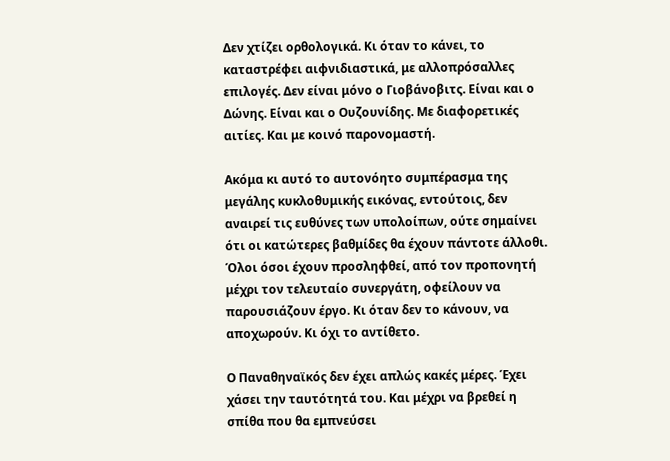Δεν χτίζει ορθολογικά. Κι όταν το κάνει, το καταστρέφει αιφνιδιαστικά, με αλλοπρόσαλλες επιλογές. Δεν είναι μόνο ο Γιοβάνοβιτς. Είναι και ο Δώνης. Είναι και ο Ουζουνίδης. Με διαφορετικές αιτίες. Και με κοινό παρονομαστή.

Ακόμα κι αυτό το αυτονόητο συμπέρασμα της μεγάλης κυκλοθυμικής εικόνας, εντούτοις, δεν αναιρεί τις ευθύνες των υπολοίπων, ούτε σημαίνει ότι οι κατώτερες βαθμίδες θα έχουν πάντοτε άλλοθι. Όλοι όσοι έχουν προσληφθεί, από τον προπονητή μέχρι τον τελευταίο συνεργάτη, οφείλουν να παρουσιάζουν έργο. Κι όταν δεν το κάνουν, να αποχωρούν. Κι όχι το αντίθετο.

Ο Παναθηναϊκός δεν έχει απλώς κακές μέρες. Έχει χάσει την ταυτότητά του. Και μέχρι να βρεθεί η σπίθα που θα εμπνεύσει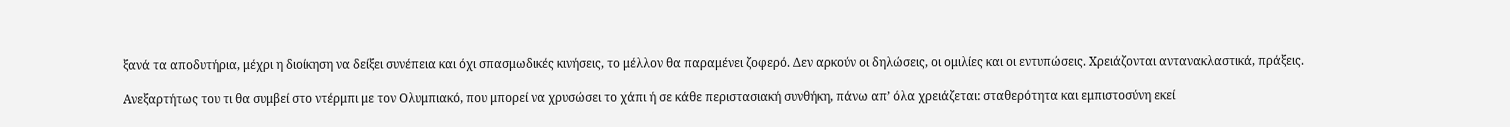ξανά τα αποδυτήρια, μέχρι η διοίκηση να δείξει συνέπεια και όχι σπασμωδικές κινήσεις, το μέλλον θα παραμένει ζοφερό. Δεν αρκούν οι δηλώσεις, οι ομιλίες και οι εντυπώσεις. Χρειάζονται αντανακλαστικά, πράξεις.

Ανεξαρτήτως του τι θα συμβεί στο ντέρμπι με τον Ολυμπιακό, που μπορεί να χρυσώσει το χάπι ή σε κάθε περιστασιακή συνθήκη, πάνω απ’ όλα χρειάζεται: σταθερότητα και εμπιστοσύνη εκεί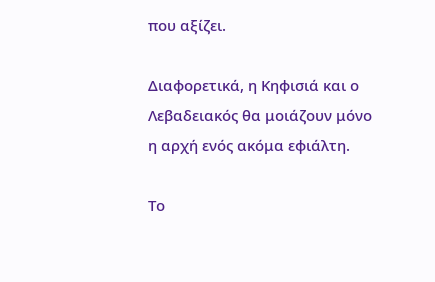που αξίζει.

Διαφορετικά, η Κηφισιά και ο Λεβαδειακός θα μοιάζουν μόνο η αρχή ενός ακόμα εφιάλτη.

Το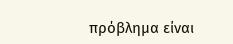πρόβλημα είναι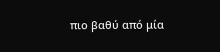πιο βαθύ από μία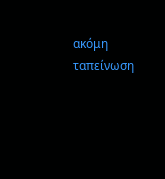ακόμη ταπείνωση